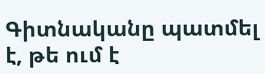Գիտնականը պատմել է, թե ում է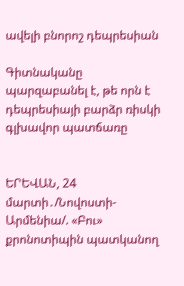ավելի բնորոշ դեպրեսիան

Գիտնականը պարզաբանել է, թե որն է դեպրեսիայի բարձր ռիսկի գլխավոր պատճառը


ԵՐԵՎԱՆ, 24 մարտի․/Նովոստի-Արմենիա/. «Բու» քրոնոտիպին պատկանող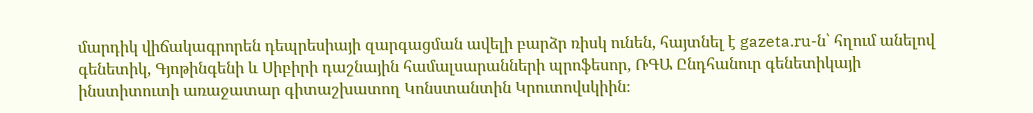մարդիկ վիճակագրորեն դեպրեսիայի զարգացման ավելի բարձր ռիսկ ունեն, հայտնել է gazeta.ru-ն՝ հղում անելով գենետիկ, Գյոթինգենի և Սիբիրի դաշնային համալսարանների պրոֆեսոր, ՌԳԱ Ընդհանուր գենետիկայի ինստիտուտի առաջատար գիտաշխատող Կոնստանտին Կրուտովսկիին։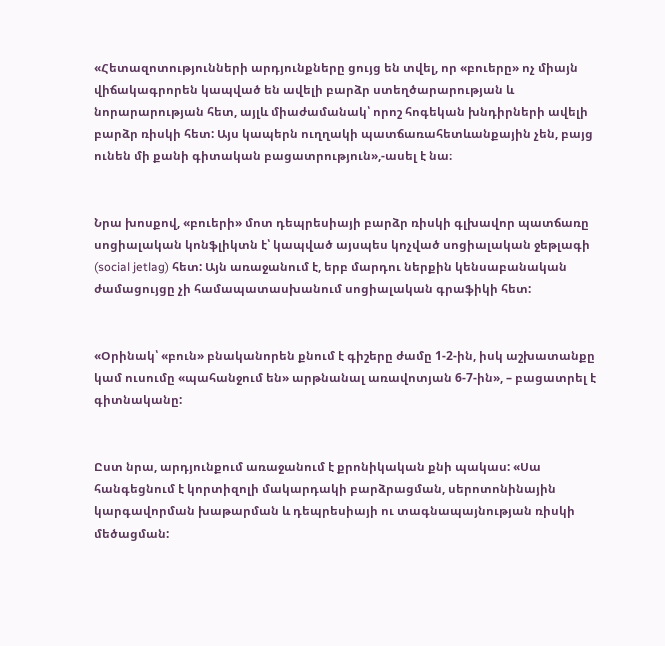«Հետազոտությունների արդյունքները ցույց են տվել, որ «բուերը» ոչ միայն վիճակագրորեն կապված են ավելի բարձր ստեղծարարության և նորարարության հետ, այլև միաժամանակ՝ որոշ հոգեկան խնդիրների ավելի բարձր ռիսկի հետ: Այս կապերն ուղղակի պատճառահետևանքային չեն, բայց ունեն մի քանի գիտական բացատրություն»,-ասել է նա։


Նրա խոսքով, «բուերի» մոտ դեպրեսիայի բարձր ռիսկի գլխավոր պատճառը սոցիալական կոնֆլիկտն է՝ կապված այսպես կոչված սոցիալական ջեթլագի (social jetlag) հետ: Այն առաջանում է, երբ մարդու ներքին կենսաբանական ժամացույցը չի համապատասխանում սոցիալական գրաֆիկի հետ:


«Օրինակ՝ «բուն» բնականորեն քնում է գիշերը ժամը 1-2-ին, իսկ աշխատանքը կամ ուսումը «պահանջում են» արթնանալ առավոտյան 6-7-ին», – բացատրել է գիտնականը:


Ըստ նրա, արդյունքում առաջանում է քրոնիկական քնի պակաս: «Սա հանգեցնում է կորտիզոլի մակարդակի բարձրացման, սերոտոնինային կարգավորման խաթարման և դեպրեսիայի ու տագնապայնության ռիսկի մեծացման: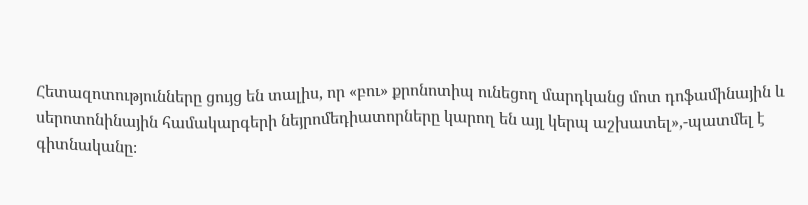Հետազոտությունները ցույց են տալիս, որ «բու» քրոնոտիպ ունեցող մարդկանց մոտ դոֆամինային և սերոտոնինային համակարգերի նեյրոմեդիատորները կարող են այլ կերպ աշխատել»,-պատմել է գիտնականը։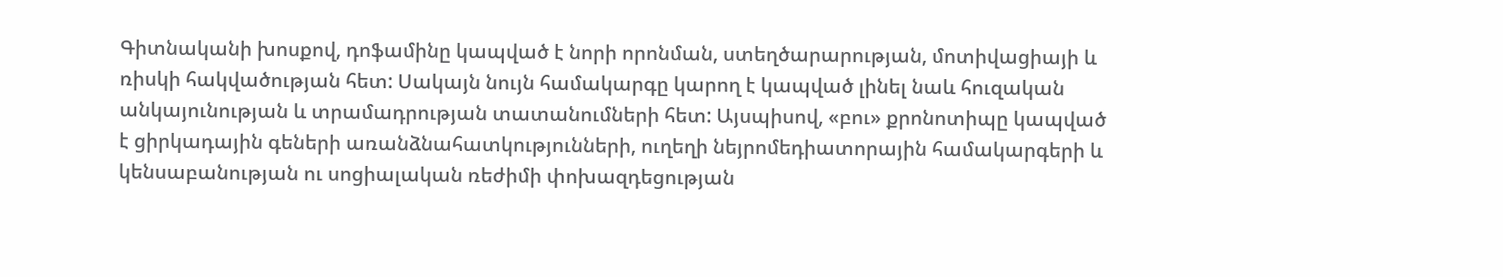Գիտնականի խոսքով, դոֆամինը կապված է նորի որոնման, ստեղծարարության, մոտիվացիայի և ռիսկի հակվածության հետ: Սակայն նույն համակարգը կարող է կապված լինել նաև հուզական անկայունության և տրամադրության տատանումների հետ: Այսպիսով, «բու» քրոնոտիպը կապված է ցիրկադային գեների առանձնահատկությունների, ուղեղի նեյրոմեդիատորային համակարգերի և կենսաբանության ու սոցիալական ռեժիմի փոխազդեցության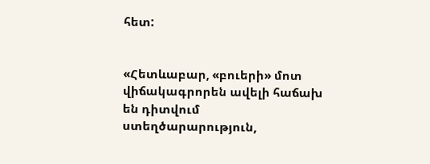հետ:


«Հետևաբար, «բուերի» մոտ վիճակագրորեն ավելի հաճախ են դիտվում ստեղծարարություն,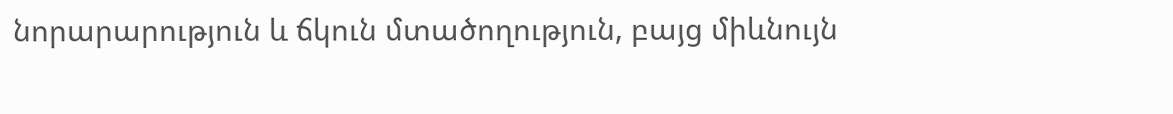նորարարություն և ճկուն մտածողություն, բայց միևնույն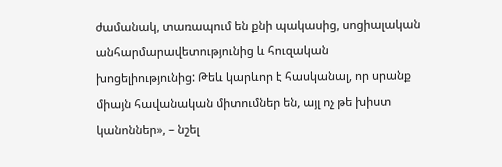ժամանակ, տառապում են քնի պակասից, սոցիալական անհարմարավետությունից և հուզական խոցելիությունից: Թեև կարևոր է հասկանալ, որ սրանք միայն հավանական միտումներ են, այլ ոչ թե խիստ կանոններ», – նշել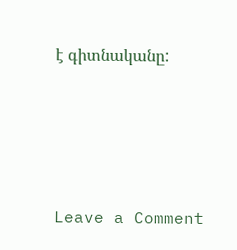է գիտնականը:




Leave a Comment